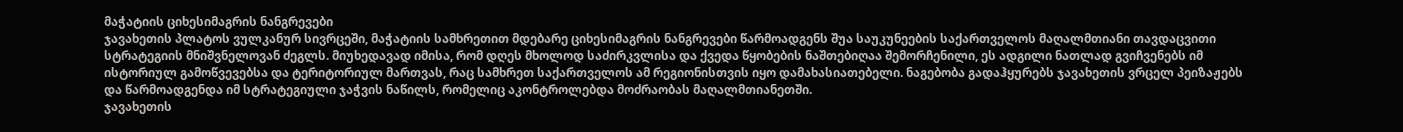მაჭატიის ციხესიმაგრის ნანგრევები
ჯავახეთის პლატოს ვულკანურ სივრცეში, მაჭატიის სამხრეთით მდებარე ციხესიმაგრის ნანგრევები წარმოადგენს შუა საუკუნეების საქართველოს მაღალმთიანი თავდაცვითი სტრატეგიის მნიშვნელოვან ძეგლს. მიუხედავად იმისა, რომ დღეს მხოლოდ საძირკვლისა და ქვედა წყობების ნაშთებიღაა შემორჩენილი, ეს ადგილი ნათლად გვიჩვენებს იმ ისტორიულ გამოწვევებსა და ტერიტორიულ მართვას, რაც სამხრეთ საქართველოს ამ რეგიონისთვის იყო დამახასიათებელი. ნაგებობა გადაჰყურებს ჯავახეთის ვრცელ პეიზაჟებს და წარმოადგენდა იმ სტრატეგიული ჯაჭვის ნაწილს, რომელიც აკონტროლებდა მოძრაობას მაღალმთიანეთში.
ჯავახეთის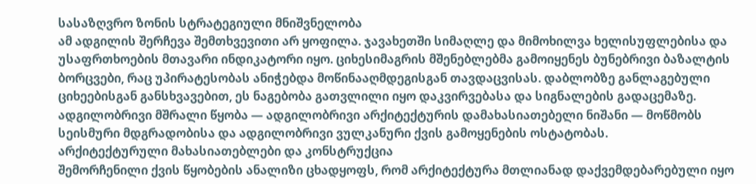სასაზღვრო ზონის სტრატეგიული მნიშვნელობა
ამ ადგილის შერჩევა შემთხვევითი არ ყოფილა. ჯავახეთში სიმაღლე და მიმოხილვა ხელისუფლებისა და უსაფრთხოების მთავარი ინდიკატორი იყო. ციხესიმაგრის მშენებლებმა გამოიყენეს ბუნებრივი ბაზალტის ბორცვები, რაც უპირატესობას ანიჭებდა მოწინააღმდეგისგან თავდაცვისას. დაბლობზე განლაგებული ციხეებისგან განსხვავებით, ეს ნაგებობა გათვლილი იყო დაკვირვებასა და სიგნალების გადაცემაზე. ადგილობრივი მშრალი წყობა — ადგილობრივი არქიტექტურის დამახასიათებელი ნიშანი — მოწმობს სეისმური მდგრადობისა და ადგილობრივი ვულკანური ქვის გამოყენების ოსტატობას.
არქიტექტურული მახასიათებლები და კონსტრუქცია
შემორჩენილი ქვის წყობების ანალიზი ცხადყოფს, რომ არქიტექტურა მთლიანად დაქვემდებარებული იყო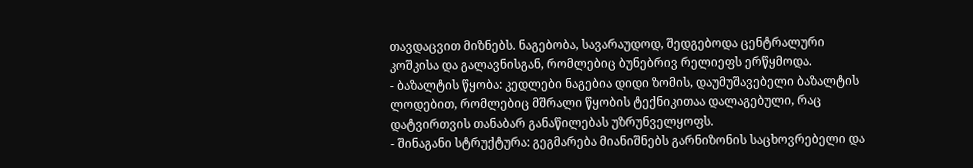თავდაცვით მიზნებს. ნაგებობა, სავარაუდოდ, შედგებოდა ცენტრალური კოშკისა და გალავნისგან, რომლებიც ბუნებრივ რელიეფს ერწყმოდა.
- ბაზალტის წყობა: კედლები ნაგებია დიდი ზომის, დაუმუშავებელი ბაზალტის ლოდებით, რომლებიც მშრალი წყობის ტექნიკითაა დალაგებული, რაც დატვირთვის თანაბარ განაწილებას უზრუნველყოფს.
- შინაგანი სტრუქტურა: გეგმარება მიანიშნებს გარნიზონის საცხოვრებელი და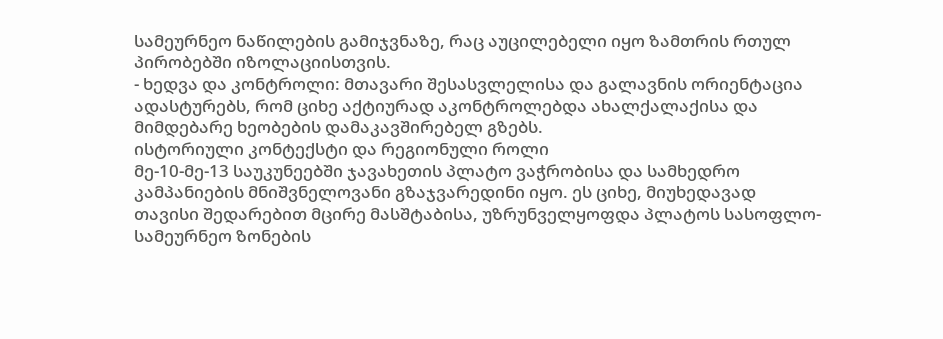სამეურნეო ნაწილების გამიჯვნაზე, რაც აუცილებელი იყო ზამთრის რთულ პირობებში იზოლაციისთვის.
- ხედვა და კონტროლი: მთავარი შესასვლელისა და გალავნის ორიენტაცია ადასტურებს, რომ ციხე აქტიურად აკონტროლებდა ახალქალაქისა და მიმდებარე ხეობების დამაკავშირებელ გზებს.
ისტორიული კონტექსტი და რეგიონული როლი
მე-10-მე-13 საუკუნეებში ჯავახეთის პლატო ვაჭრობისა და სამხედრო კამპანიების მნიშვნელოვანი გზაჯვარედინი იყო. ეს ციხე, მიუხედავად თავისი შედარებით მცირე მასშტაბისა, უზრუნველყოფდა პლატოს სასოფლო-სამეურნეო ზონების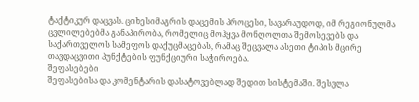ტაქტიკურ დაცვას. ციხესიმაგრის დაცემის პროცესი, სავარაუდოდ, იმ რეგიონულმა ცვლილებებმა განაპირობა, რომელიც მოჰყვა მონღოლთა შემოსევებს და საქართველოს სამეფოს დაქუცმაცებას, რამაც შეცვალა ასეთი ტიპის მცირე თავდაცვითი პუნქტების ფუნქციური საჭიროება.
შეფასებები
შეფასებისა და კომენტარის დასატოვებლად შედით სისტემაში. შესვლა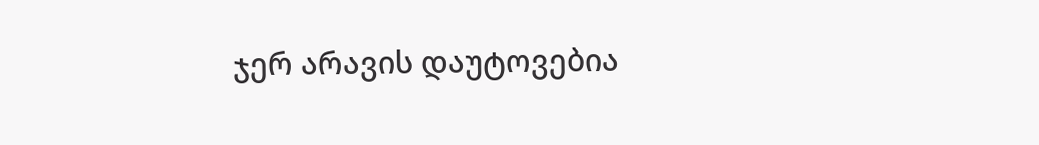ჯერ არავის დაუტოვებია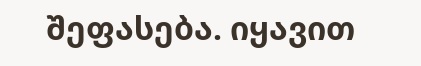შეფასება. იყავით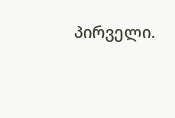პირველი.